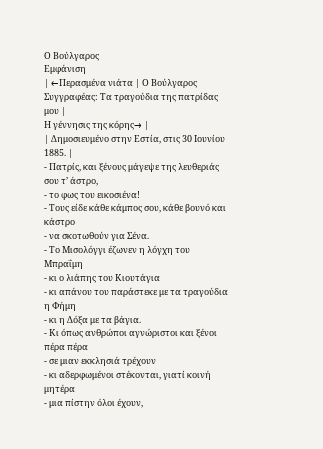Ο Βούλγαρος
Εμφάνιση
| ←Περασμένα νιάτα | Ο Βούλγαρος Συγγραφέας: Τα τραγούδια της πατρίδας μου |
Η γέννησις της κόρης→ |
| Δημοσιευμένο στην Εστία, στις 30 Ιουνίου 1885. |
- Πατρίς, και ξένους μάγεψε της λευθεριάς σου τ’ άστρο,
- το φως του εικοσιένα!
- Τους είδε κάθε κάμπος σου, κάθε βουνό και κάστρο
- να σκοτωθούν για Σένα.
- Το Μισολόγγι έζωνεν η λόγχη του Μπραΐμη
- κι ο λιάπης του Κιουτάγια
- κι απάνου του παράστεκε με τα τραγούδια η Φήμη
- κι η Δόξα με τα βάγια.
- Κι όπως ανθρώποι αγνώριστοι και ξένοι πέρα πέρα
- σε μιαν εκκλησιά τρέχουν
- κι αδερφωμένοι στέκονται, γιατί κοινή μητέρα
- μια πίστην όλοι έχουν,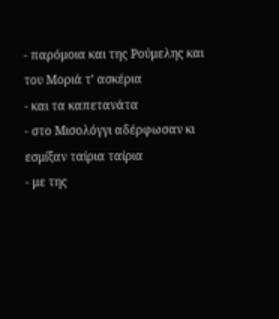- παρόμοια και της Ρούμελης και του Μοριά τ’ ασκέρια
- και τα καπετανάτα
- στο Μισολόγγι αδέρφωσαν κι εσμίξαν ταίρια ταίρια
- με της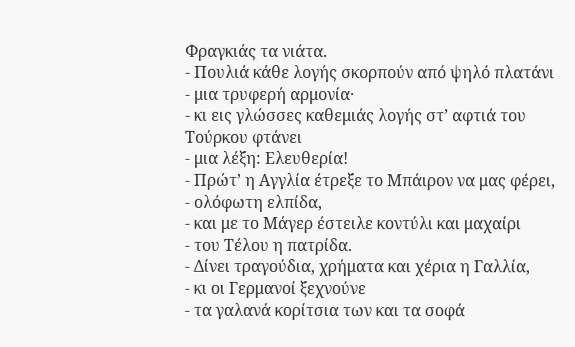Φραγκιάς τα νιάτα.
- Πουλιά κάθε λογής σκορπούν από ψηλό πλατάνι
- μια τρυφερή αρμονία·
- κι εις γλώσσες καθεμιάς λογής στ’ αφτιά του Τούρκου φτάνει
- μια λέξη: Ελευθερία!
- Πρώτ’ η Αγγλία έτρεξε το Μπάιρον να μας φέρει,
- ολόφωτη ελπίδα,
- και με το Μάγερ έστειλε κοντύλι και μαχαίρι
- του Τέλου η πατρίδα.
- Δίνει τραγούδια, χρήματα και χέρια η Γαλλία,
- κι οι Γερμανοί ξεχνούνε
- τα γαλανά κορίτσια των και τα σοφά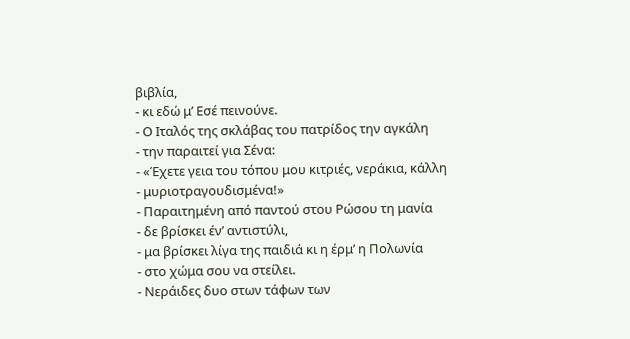βιβλία,
- κι εδώ μ’ Εσέ πεινούνε.
- Ο Ιταλός της σκλάβας του πατρίδος την αγκάλη
- την παραιτεί για Σένα:
- «Έχετε γεια του τόπου μου κιτριές, νεράκια, κάλλη
- μυριοτραγουδισμένα!»
- Παραιτημένη από παντού στου Ρώσου τη μανία
- δε βρίσκει έν’ αντιστύλι,
- μα βρίσκει λίγα της παιδιά κι η έρμ’ η Πολωνία
- στο χώμα σου να στείλει.
- Νεράιδες δυο στων τάφων των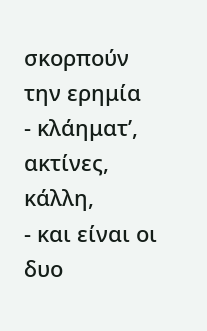σκορπούν την ερημία
- κλάηματ’, ακτίνες, κάλλη,
- και είναι οι δυο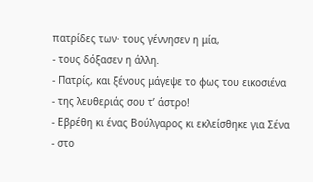πατρίδες των· τους γέννησεν η μία,
- τους δόξασεν η άλλη.
- Πατρίς, και ξένους μάγεψε το φως του εικοσιένα
- της λευθεριάς σου τ’ άστρο!
- Εβρέθη κι ένας Βούλγαρος κι εκλείσθηκε για Σένα
- στο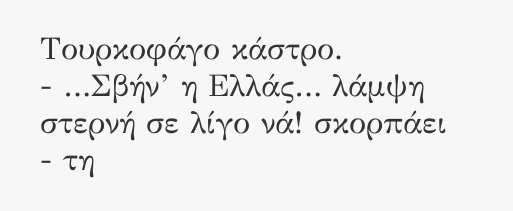Τουρκοφάγο κάστρο.
- …Σβήν’ η Ελλάς… λάμψη στερνή σε λίγο νά! σκορπάει
- τη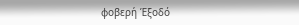φοβερή Έξοδό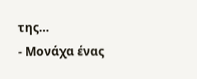της…
- Μονάχα ένας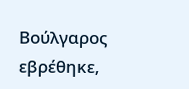Βούλγαρος εβρέθηκε,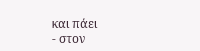και πάει
- στον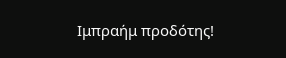Ιμπραήμ προδότης!